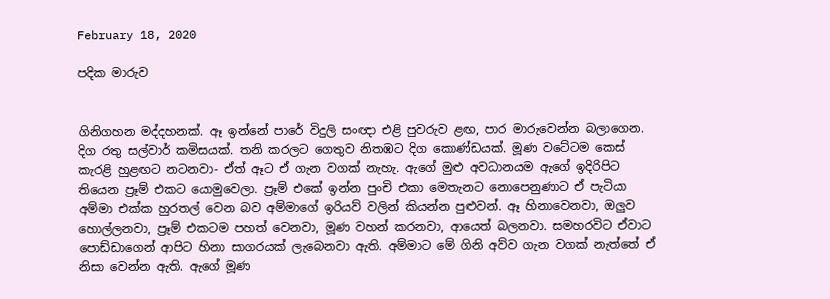February 18, 2020

පදික මාරුව


ගිනිගහන මද්දහනක්. ඈ ඉන්නේ පාරේ විදුලි සංඥා එළි පුවරුව ළඟ, පාර මාරුවෙන්න බලාගෙන. දිග රතු සල්වාර් කමිසයක්. තනි කරලට ගෙතුව නිතඹට දිග කොණ්ඩයක්. මූණ වටේටම කෙස් කැරළි හුළඟට නටනවා- ඒත් ඈට ඒ ගැන වගක් නැහැ. ඇගේ මුළු අවධානයම ඇගේ ඉදිරිපිට තියෙන ප්‍රෑම් එකට යොමුවෙලා. ප්‍රෑම් එකේ ඉන්න පුංචි එකා මෙතැනට නොපෙනුණාට ඒ පැටියා අම්මා එක්ක හුරතල් වෙන බව අම්මාගේ ඉරියව් වලින් කියන්න පුළුවන්. ඈ හිනාවෙනවා, ඔලුව හොල්ලනවා, ප්‍රෑම් එකටම පහත් වෙනවා, මූණ වහන් කරනවා, ආයෙත් බලනවා. සමහරවිට ඒවාට පොඩ්ඩාගෙන් ආපිට හිනා සාගරයක් ලැබෙනවා ඇති. අම්මාට මේ ගිනි අව්ව ගැන වගක් නැත්තේ ඒ නිසා වෙන්න ඇති. ඇගේ මූණ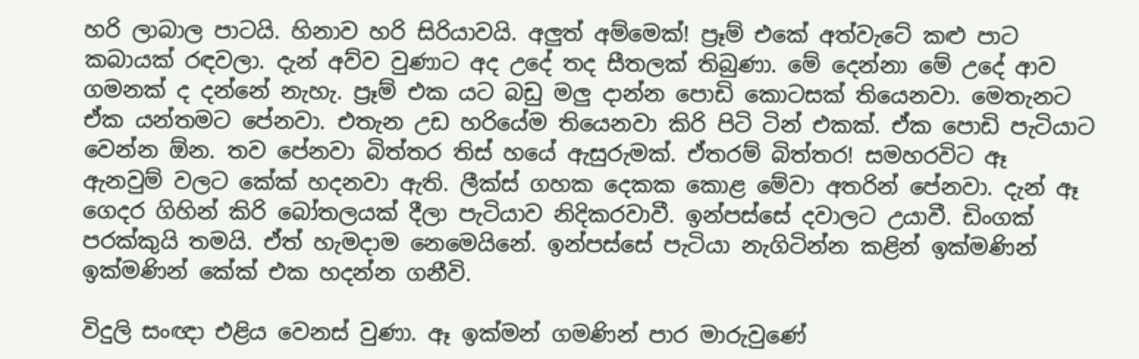හරි ලාබාල පාටයි. හිනාව හරි සිරියාවයි. අලුත් අම්මෙක්! ප්‍රෑම් එකේ අත්වැටේ කළු පාට කබායක් රඳවලා. දැන් අව්ව වුණාට අද උදේ තද සීතලක් තිබුණා. මේ දෙන්නා මේ උදේ ආව ගමනක් ද දන්නේ නැහැ. ප්‍රෑම් එක යට බඩු මලු දාන්න පොඩි කොටසක් තියෙනවා. මෙතැනට ඒක යන්තමට පේනවා. එතැන උඩ හරියේම තියෙනවා කිරි පිටි ටින් එකක්. ඒක පොඩි පැටියාට වෙන්න ඕන. තව පේනවා බිත්තර තිස් හයේ ඇසුරුමක්. ඒතරම් බිත්තර! සමහරවිට ඈ ඇනවුම් වලට කේක් හදනවා ඇති. ලීක්ස් ගහක දෙකක කොළ මේවා අතරින් පේනවා. දැන් ඈ ගෙදර ගිහින් කිරි බෝතලයක් දීලා පැටියාව නිදිකරවාවී. ඉන්පස්සේ දවාලට උයාවී. ඩිංගක් පරක්කුයි තමයි. ඒත් හැමදාම නෙමෙයිනේ. ඉන්පස්සේ පැටියා නැගිටින්න කළින් ඉක්මණින් ඉක්මණින් කේක් එක හදන්න ගනීවි.

විදුලි සංඥා එළිය වෙනස් වුණා. ඈ ඉක්මන් ගමණින් පාර මාරුවුණේ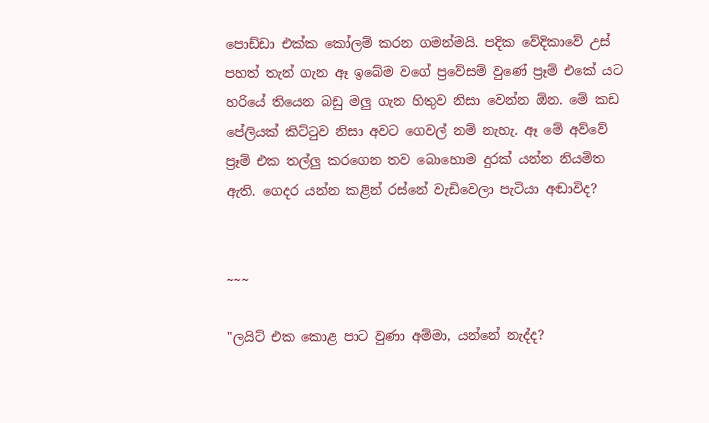පොඩ්ඩා එක්ක කෝලම් කරන ගමන්මයි. පදික වේදිකාවේ උස් පහත් තැන් ගැන ඈ ඉබේම වගේ ප්‍රවේසම් වුණේ ප්‍රෑම් එකේ යට හරියේ තියෙන බඩු මලු ගැන හිතුව නිසා වෙන්න ඕන. මේ කඩ පේලියක් කිට්ටුව නිසා අවට ගෙවල් නම් නැහැ. ඈ මේ අව්වේ ප්‍රෑම් එක තල්ලු කරගෙන තව බොහොම දුරක් යන්න නියමිත ඇති. ගෙදර යන්න කළින් රස්නේ වැඩිවෙලා පැටියා අඬාවිද?


~~~

"ලයිට් එක කොළ පාට වුණා අම්මා, යන්නේ නැද්ද?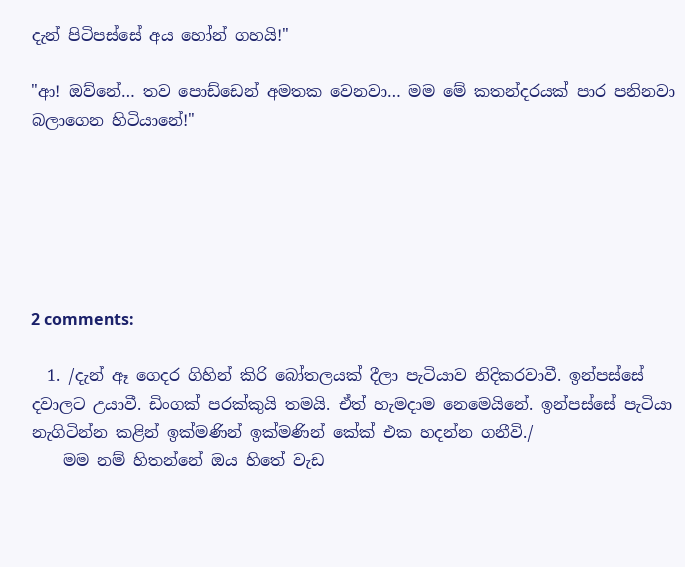දැන් පිටිපස්සේ අය හෝන් ගහයි!"

"ආ! ඔව්නේ… තව පොඩ්ඩෙන් අමතක වෙනවා… මම මේ කතන්දරයක් පාර පනිනවා බලාගෙන හිටියානේ!"






2 comments:

  1. /දැන් ඈ ගෙදර ගිහින් කිරි බෝතලයක් දීලා පැටියාව නිදිකරවාවී. ඉන්පස්සේ දවාලට උයාවී. ඩිංගක් පරක්කුයි තමයි. ඒත් හැමදාම නෙමෙයිනේ. ඉන්පස්සේ පැටියා නැගිටින්න කළින් ඉක්මණින් ඉක්මණින් කේක් එක හදන්න ගනීවි./
    මම නම් හිතන්නේ ඔය හිතේ වැඩ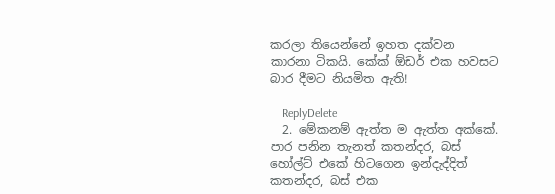කරලා තියෙන්නේ ඉහත දක්වන කාරනා ටිකයි. කේක් ඕඩර් එක හවසට බාර දීමට නියමිත ඇති!

    ReplyDelete
  2. මේකනම් ඇත්ත ම ඇත්ත අක්කේ. පාර පනින තැනත් කතන්දර, බස් හෝල්ට් එකේ හිටගෙන ඉන්දැද්දිත් කතන්දර, බස් එක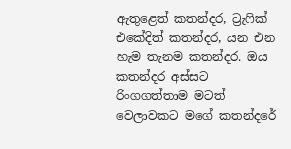ඇතුළෙත් කතන්දර, ට්‍රැෆික් එකේදිත් කතන්දර, යන එන හැම තැනම කතන්දර. ඔය කතන්දර අස්සට රිංගගත්තාම මටත් වෙලාවකට මගේ කතන්දරේ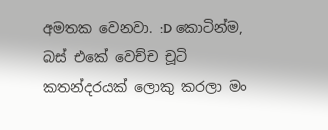අමතක වෙනවා. :D කොටින්ම, බස් එකේ වෙච්ච චූටි කතන්දරයක් ලොකු කරලා මං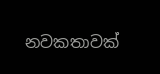නවකතාවක්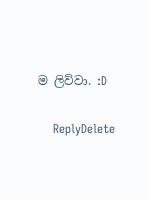ම ලිව්වා. :D

    ReplyDelete